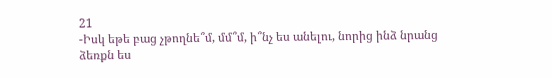21
-Իսկ եթե բաց չթողնե՞մ, մմ՞մ, ի՞նչ ես անելու, նորից ինձ նրանց ձեռքն ես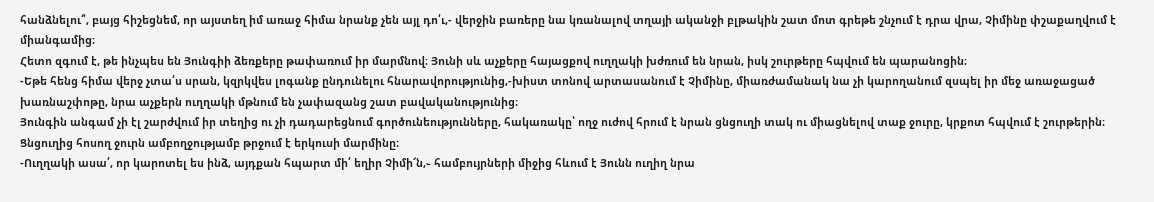հանձնելու՞, բայց հիշեցնեմ, որ այստեղ իմ առաջ հիմա նրանք չեն այլ դո՛ւ,- վերջին բառերը նա կռանալով տղայի ականջի բլթակին շատ մոտ գրեթե շնչում է դրա վրա, Չիմինը փշաքաղվում է միանգամից։
Հետո զգում է, թե ինչպես են Յունգիի ձեռքերը թափառում իր մարմնով։ Յունի սև աչքերը հայացքով ուղղակի խժռում են նրան, իսկ շուրթերը հպվում են պարանոցին։
-Եթե հենց հիմա վերջ չտա՛ս սրան, կզրկվես լոգանք ընդունելու հնարավորությունից,-խիստ տոնով արտասանում է Չիմինը, միառժամանակ նա չի կարողանում զսպել իր մեջ առաջացած խառնաշփոթը, նրա աչքերն ուղղակի մթնում են չափազանց շատ բավականությունից։
Յունգին անգամ չի էլ շարժվում իր տեղից ու չի դադարեցնում գործունեությունները, հակառակը՝ ողջ ուժով հրում է նրան ցնցուղի տակ ու միացնելով տաք ջուրը, կրքոտ հպվում է շուրթերին։ Ցնցուղից հոսող ջուրն ամբողջությամբ թրջում է երկուսի մարմինը։
-Ուղղակի ասա՛, որ կարոտել ես ինձ, այդքան հպարտ մի՛ եղիր Չիմի՜ն,֊ համբույրների միջից հևում է Յունն ուղիղ նրա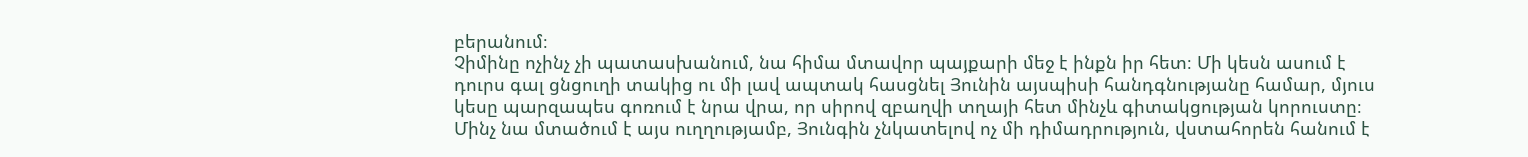բերանում։
Չիմինը ոչինչ չի պատասխանում, նա հիմա մտավոր պայքարի մեջ է ինքն իր հետ։ Մի կեսն ասում է դուրս գալ ցնցուղի տակից ու մի լավ ապտակ հասցնել Յունին այսպիսի հանդգնությանը համար, մյուս կեսը պարզապես գոռում է նրա վրա, որ սիրով զբաղվի տղայի հետ մինչև գիտակցության կորուստը։
Մինչ նա մտածում է այս ուղղությամբ, Յունգին չնկատելով ոչ մի դիմադրություն, վստահորեն հանում է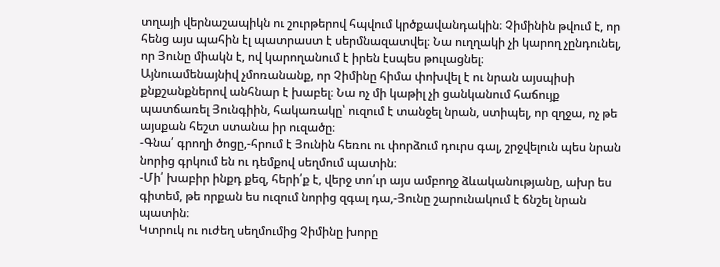տղայի վերնաշապիկն ու շուրթերով հպվում կրծքավանդակին։ Չիմինին թվում է, որ հենց այս պահին էլ պատրաստ է սերմնազատվել։ Նա ուղղակի չի կարող չընդունել, որ Յունը միակն է, ով կարողանում է իրեն էսպես թուլացնել։
Այնուամենայնիվ չմոռանանք, որ Չիմինը հիմա փոխվել է ու նրան այսպիսի քնքշանքներով անհնար է խաբել։ Նա ոչ մի կաթիլ չի ցանկանում հաճույք պատճառել Յունգիին, հակառակը՝ ուզում է տանջել նրան, ստիպել, որ զղջա, ոչ թե այսքան հեշտ ստանա իր ուզածը։
-Գնա՛ գրողի ծոցը,-հրում է Յունին հեռու ու փորձում դուրս գալ, շրջվելուն պես նրան նորից գրկում են ու դեմքով սեղմում պատին։
-Մի՛ խաբիր ինքդ քեզ, հերի՛ք է, վերջ տո՛ւր այս ամբողջ ձևականությանը, ախր ես գիտեմ, թե որքան ես ուզում նորից զգալ դա,-Յունը շարունակում է ճնշել նրան պատին։
Կտրուկ ու ուժեղ սեղմումից Չիմինը խորը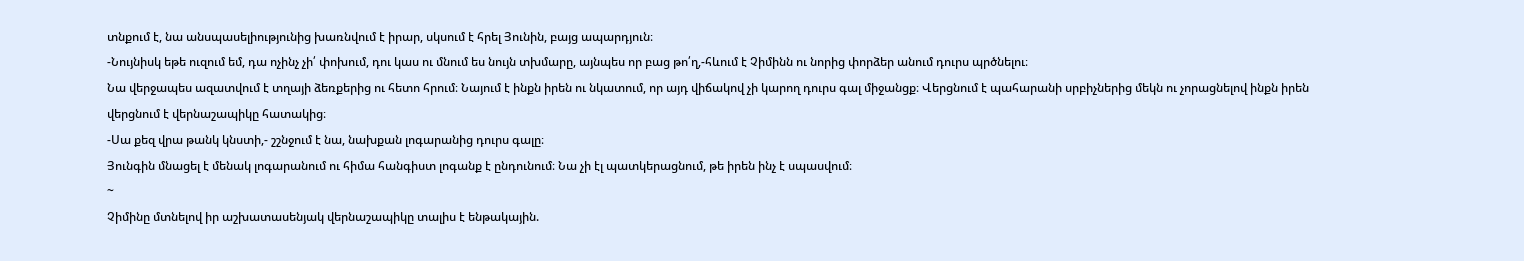տնքում է, նա անսպասելիությունից խառնվում է իրար, սկսում է հրել Յունին, բայց ապարդյուն։
-Նույնիսկ եթե ուզում եմ, դա ոչինչ չի՛ փոխում, դու կաս ու մնում ես նույն տխմարը, այնպես որ բաց թո՛ղ,-հևում է Չիմինն ու նորից փորձեր անում դուրս պրծնելու։
Նա վերջապես ազատվում է տղայի ձեռքերից ու հետո հրում։ Նայում է ինքն իրեն ու նկատում, որ այդ վիճակով չի կարող դուրս գալ միջանցք։ Վերցնում է պահարանի սրբիչներից մեկն ու չորացնելով ինքն իրեն վերցնում է վերնաշապիկը հատակից։
-Սա քեզ վրա թանկ կնստի,- շշնջում է նա, նախքան լոգարանից դուրս գալը։
Յունգին մնացել է մենակ լոգարանում ու հիմա հանգիստ լոգանք է ընդունում։ Նա չի էլ պատկերացնում, թե իրեն ինչ է սպասվում։
~
Չիմինը մտնելով իր աշխատասենյակ վերնաշապիկը տալիս է ենթակային.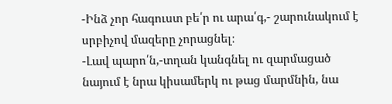-Ինձ չոր հագուստ բե՛ր ու արա՛գ,- շարունակում է սրբիչով մազերը չորացնել։
-Լավ պարո՛ն,-տղան կանգնել ու զարմացած նայում է նրա կիսամերկ ու թաց մարմնին, նա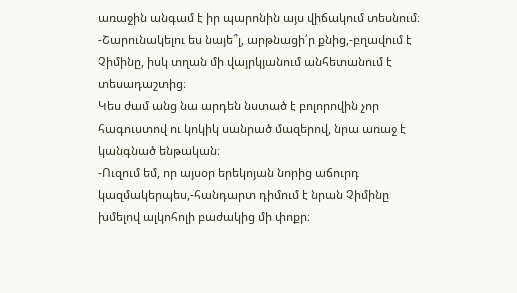առաջին անգամ է իր պարոնին այս վիճակում տեսնում։
-Շարունակելու ես նայե՞լ, արթնացի՛ր քնից,-բղավում է Չիմինը, իսկ տղան մի վայրկյանում անհետանում է տեսադաշտից։
Կես ժամ անց նա արդեն նստած է բոլորովին չոր հագուստով ու կոկիկ սանրած մազերով, նրա առաջ է կանգնած ենթական։
-Ուզում եմ, որ այսօր երեկոյան նորից աճուրդ կազմակերպես,-հանդարտ դիմում է նրան Չիմինը խմելով ալկոհոլի բաժակից մի փոքր։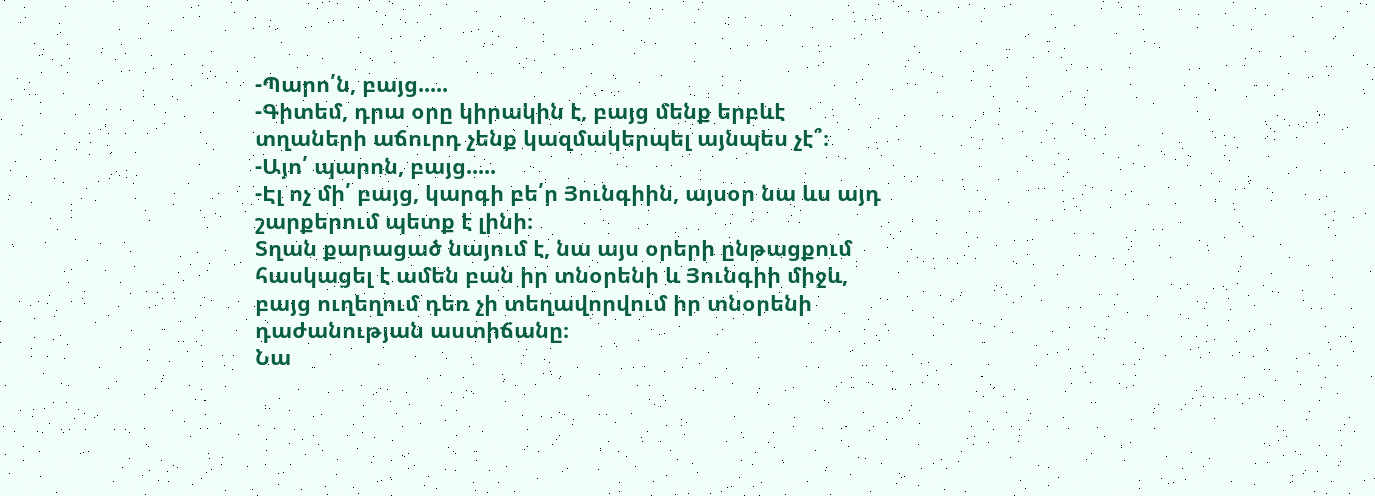-Պարո՛ն, բայց.....
-Գիտեմ, դրա օրը կիրակին է, բայց մենք երբևէ տղաների աճուրդ չենք կազմակերպել այնպես չէ՞։
-Այո՛ պարոն, բայց.....
-Էլ ոչ մի՛ բայց, կարգի բե՛ր Յունգիին, այսօր նա ևս այդ շարքերում պետք է լինի։
Տղան քարացած նայում է, նա այս օրերի ընթացքում հասկացել է ամեն բան իր տնօրենի և Յունգիի միջև, բայց ուղեղում դեռ չի տեղավորվում իր տնօրենի դաժանության աստիճանը։
Նա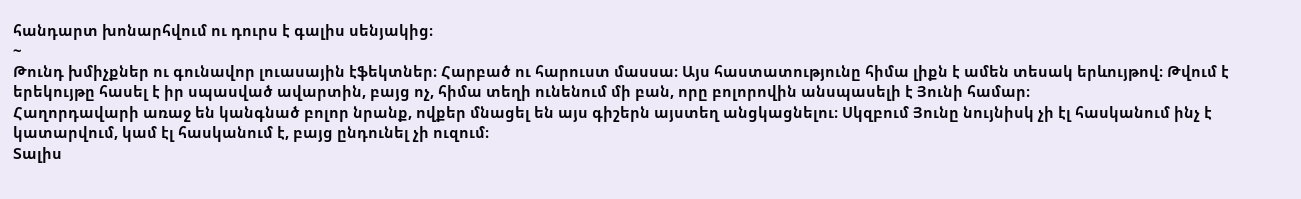հանդարտ խոնարհվում ու դուրս է գալիս սենյակից։
~
Թունդ խմիչքներ ու գունավոր լուասային էֆեկտներ։ Հարբած ու հարուստ մասսա։ Այս հաստատությունը հիմա լիքն է ամեն տեսակ երևույթով։ Թվում է երեկույթը հասել է իր սպասված ավարտին, բայց ոչ, հիմա տեղի ունենում մի բան, որը բոլորովին անսպասելի է Յունի համար։
Հաղորդավարի առաջ են կանգնած բոլոր նրանք, ովքեր մնացել են այս գիշերն այստեղ անցկացնելու։ Սկզբում Յունը նույնիսկ չի էլ հասկանում ինչ է կատարվում, կամ էլ հասկանում է, բայց ընդունել չի ուզում։
Տալիս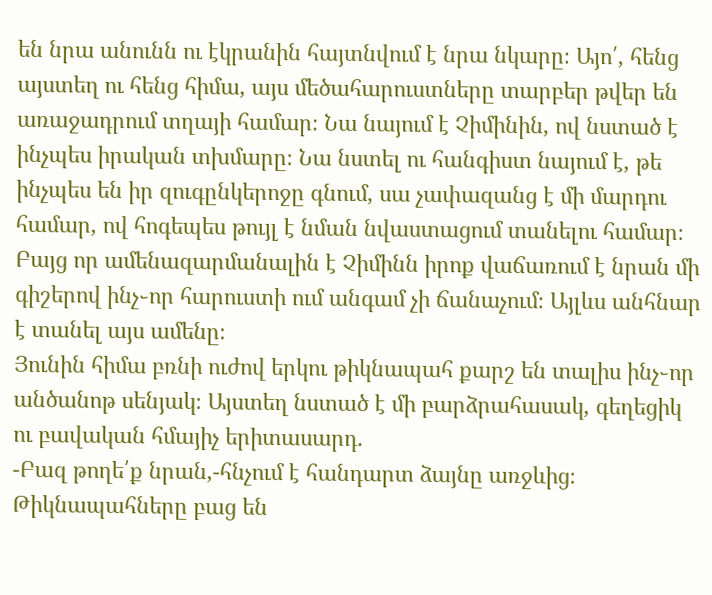են նրա անունն ու էկրանին հայտնվում է նրա նկարը։ Այո՛, հենց այստեղ ու հենց հիմա, այս մեծահարուստները տարբեր թվեր են առաջադրում տղայի համար։ Նա նայում է Չիմինին, ով նստած է ինչպես իրական տխմարը։ Նա նստել ու հանգիստ նայում է, թե ինչպես են իր զուգընկերոջը գնում, սա չափազանց է մի մարդու համար, ով հոգեպես թույլ է նման նվաստացում տանելու համար։
Բայց որ ամենազարմանալին է Չիմինն իրոք վաճառում է նրան մի գիշերով ինչ֊որ հարուստի ում անգամ չի ճանաչում։ Այլևս անհնար է տանել այս ամենը։
Յունին հիմա բռնի ուժով երկու թիկնապահ քարշ են տալիս ինչ֊որ անծանոթ սենյակ։ Այստեղ նստած է մի բարձրահասակ, գեղեցիկ ու բավական հմայիչ երիտասարդ.
-Բազ թողե՛ք նրան,-հնչում է հանդարտ ձայնը առջևից։
Թիկնապահները բաց են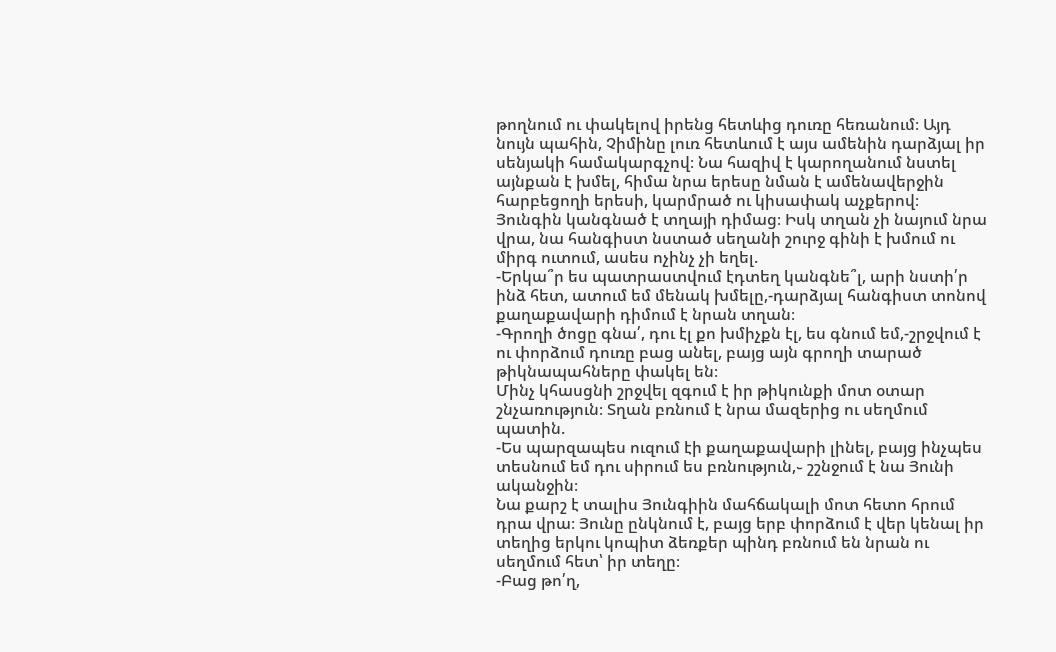թողնում ու փակելով իրենց հետևից դուռը հեռանում։ Այդ նույն պահին, Չիմինը լուռ հետևում է այս ամենին դարձյալ իր սենյակի համակարգչով։ Նա հազիվ է կարողանում նստել այնքան է խմել, հիմա նրա երեսը նման է ամենավերջին հարբեցողի երեսի, կարմրած ու կիսափակ աչքերով։
Յունգին կանգնած է տղայի դիմաց։ Իսկ տղան չի նայում նրա վրա, նա հանգիստ նստած սեղանի շուրջ գինի է խմում ու միրգ ուտում, ասես ոչինչ չի եղել.
-Երկա՞ր ես պատրաստվում էդտեղ կանգնե՞լ, արի նստի՛ր ինձ հետ, ատում եմ մենակ խմելը,-դարձյալ հանգիստ տոնով քաղաքավարի դիմում է նրան տղան։
-Գրողի ծոցը գնա՛, դու էլ քո խմիչքն էլ, ես գնում եմ,-շրջվում է ու փորձում դուռը բաց անել, բայց այն գրողի տարած թիկնապահները փակել են։
Մինչ կհասցնի շրջվել զգում է իր թիկունքի մոտ օտար շնչառություն։ Տղան բռնում է նրա մազերից ու սեղմում պատին.
-Ես պարզապես ուզում էի քաղաքավարի լինել, բայց ինչպես տեսնում եմ դու սիրում ես բռնություն,֊ շշնջում է նա Յունի ականջին։
Նա քարշ է տալիս Յունգիին մահճակալի մոտ հետո հրում դրա վրա։ Յունը ընկնում է, բայց երբ փորձում է վեր կենալ իր տեղից երկու կոպիտ ձեռքեր պինդ բռնում են նրան ու սեղմում հետ՝ իր տեղը։
-Բաց թո՛ղ,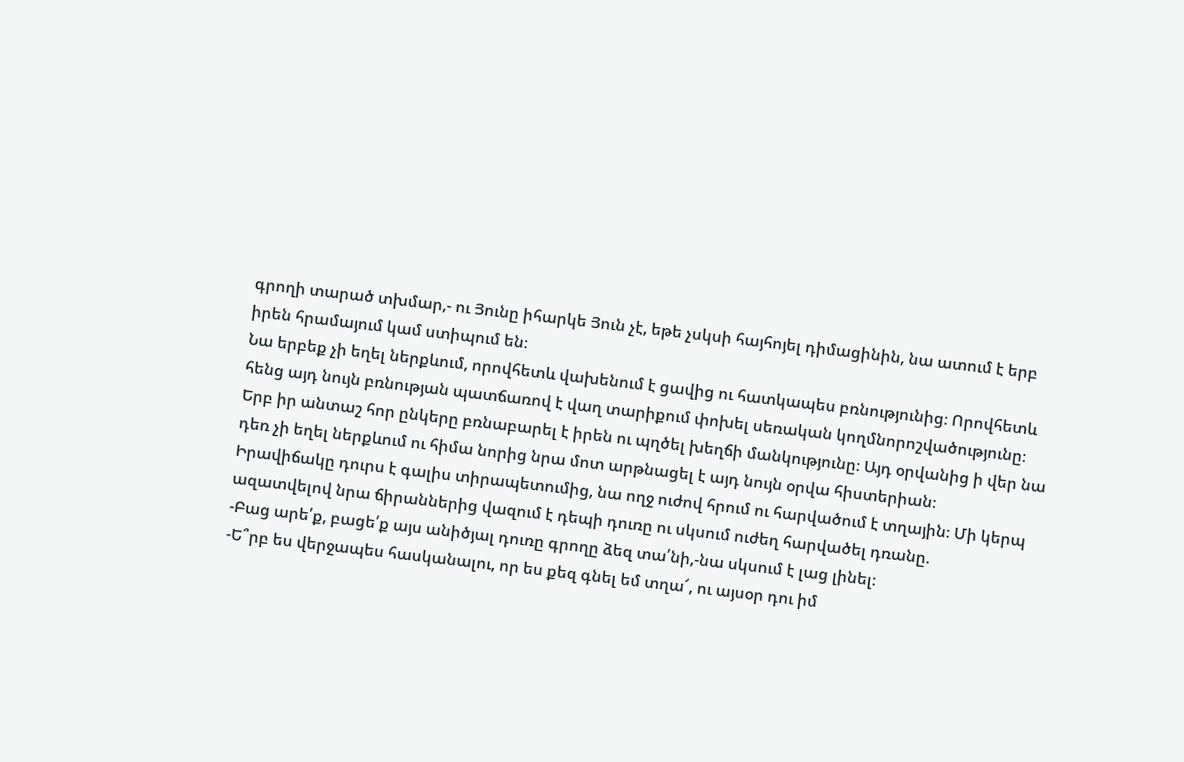գրողի տարած տխմար,- ու Յունը իհարկե Յուն չէ, եթե չսկսի հայհոյել դիմացինին, նա ատում է երբ իրեն հրամայում կամ ստիպում են։
Նա երբեք չի եղել ներքևում, որովհետև վախենում է ցավից ու հատկապես բռնությունից։ Որովհետև հենց այդ նույն բռնության պատճառով է վաղ տարիքում փոխել սեռական կողմնորոշվածությունը։ Երբ իր անտաշ հոր ընկերը բռնաբարել է իրեն ու պղծել խեղճի մանկությունը։ Այդ օրվանից ի վեր նա դեռ չի եղել ներքևում ու հիմա նորից նրա մոտ արթնացել է այդ նույն օրվա հիստերիան։
Իրավիճակը դուրս է գալիս տիրապետումից, նա ողջ ուժով հրում ու հարվածում է տղային։ Մի կերպ ազատվելով նրա ճիրաններից վազում է դեպի դուռը ու սկսում ուժեղ հարվածել դռանը.
-Բաց արե՛ք, բացե՛ք այս անիծյալ դուռը գրողը ձեզ տա՛նի,-նա սկսում է լաց լինել։
-Ե՞րբ ես վերջապես հասկանալու, որ ես քեզ գնել եմ տղա՜, ու այսօր դու իմ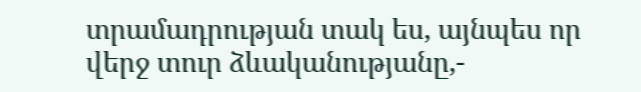տրամադրության տակ ես, այնպես որ վերջ տուր ձևականությանը,-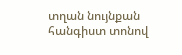տղան նույնքան հանգիստ տոնով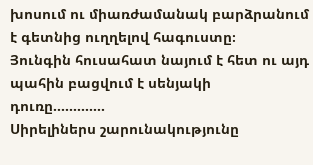խոսում ու միառժամանակ բարձրանում է գետնից ուղղելով հագուստը։
Յունգին հուսահատ նայում է հետ ու այդ պահին բացվում է սենյակի դուռը.............
Սիրելիներս շարունակությունը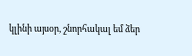կլինի այսօր, շնորհակալ եմ ձեր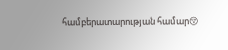համբերատարության համար😚